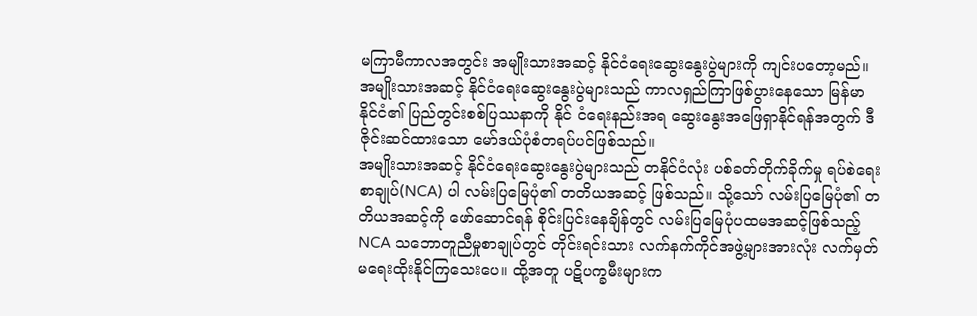မကြာမီကာလအတွင်း အမျိုးသားအဆင့် နိုင်ငံရေးဆွေးနွေးပွဲများကို ကျင်းပတော့မည်။ အမျိုးသားအဆင့် နိုင်ငံရေးဆွေးနွေးပွဲများသည် ကာလရှည်ကြာဖြစ်ပွားနေသော မြန်မာနိုင်ငံ၏ ပြည်တွင်းစစ်ပြဿနာကို နိုင် ငံရေးနည်းအရ ဆွေးနွေးအဖြေရှာနိုင်ရန်အတွက် ဒီဇိုင်းဆင်ထားသော မော်ဒယ်ပုံစံတရပ်ပင်ဖြစ်သည်။
အမျိုးသားအဆင့် နိုင်ငံရေးဆွေးနွေးပွဲများသည် တနိုင်ငံလုံး ပစ်ခတ်တိုက်ခိုက်မှု ရပ်စဲရေး စာချုပ်(NCA) ပါ လမ်းပြမြေပုံ၏ တတိယအဆင့် ဖြစ်သည်။ သို့သော် လမ်းပြမြေပုံ၏ တတိယအဆင့်ကို ဖော်ဆောင်ရန် စိုင်းပြင်းနေချိန်တွင် လမ်းပြမြေပုံပထမအဆင့်ဖြစ်သည့် NCA သဘောတူညီမှုစာချုပ်တွင် တိုင်းရင်းသား လက်နက်ကိုင်အဖွဲ့များအားလုံး လက်မှတ်မရေးထိုးနိုင်ကြသေးပေ။ ထို့အတူ ပဋိပက္ခမီးများက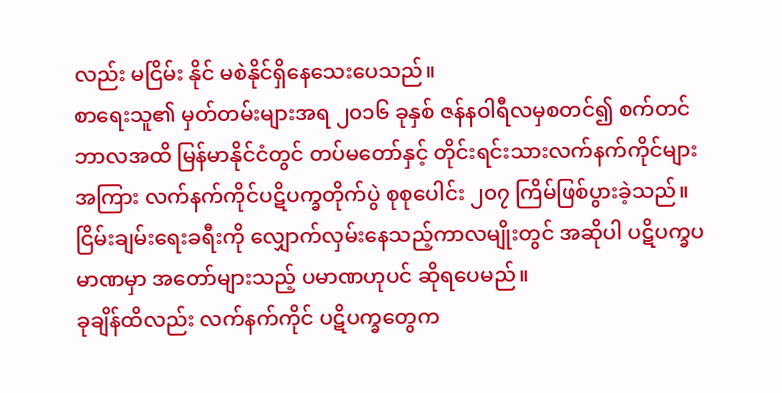လည်း မငြိမ်း နိုင် မစဲနိုင်ရှိနေသေးပေသည်။
စာရေးသူ၏ မှတ်တမ်းများအရ ၂၀၁၆ ခုနှစ် ဇန်နဝါရီလမှစတင်၍ စက်တင်ဘာလအထိ မြန်မာနိုင်ငံတွင် တပ်မတော်နှင့် တိုင်းရင်းသားလက်နက်ကိုင်များအကြား လက်နက်ကိုင်ပဋိပက္ခတိုက်ပွဲ စုစုပေါင်း ၂၀၇ ကြိမ်ဖြစ်ပွားခဲ့သည်။ ငြိမ်းချမ်းရေးခရီးကို လျှောက်လှမ်းနေသည့်ကာလမျိုးတွင် အဆိုပါ ပဋိပက္ခပမာဏမှာ အတော်များသည့် ပမာဏဟုပင် ဆိုရပေမည်။
ခုချိန်ထိလည်း လက်နက်ကိုင် ပဋိပက္ခတွေက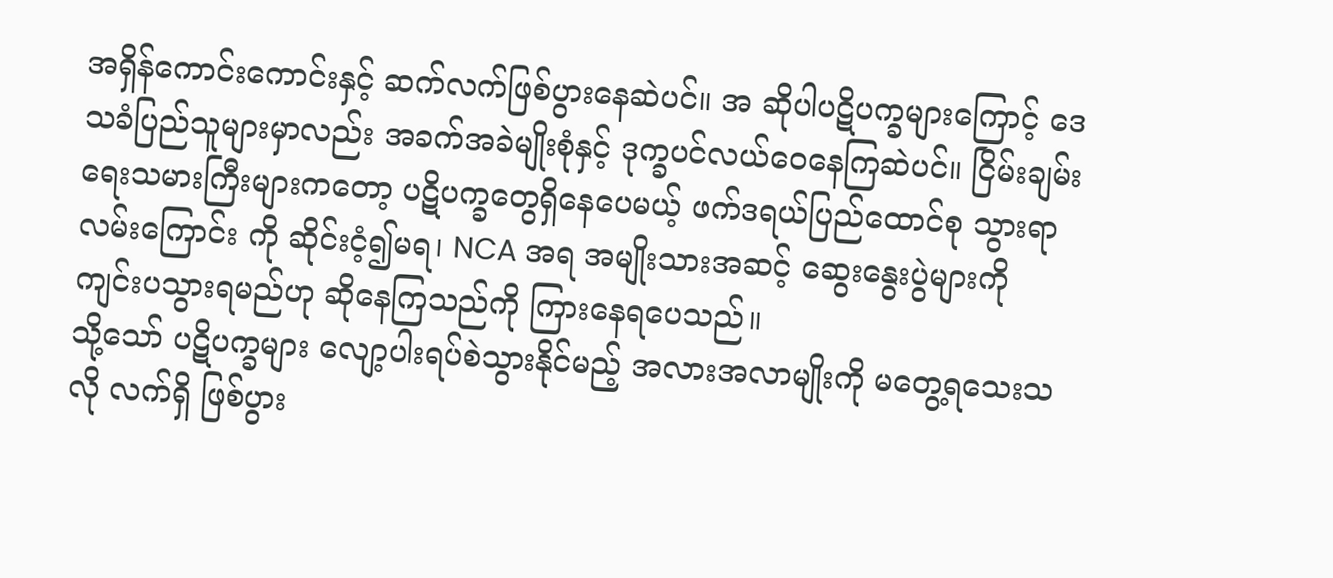အရှိန်ကောင်းကောင်းနှင့် ဆက်လက်ဖြစ်ပွားနေဆဲပင်။ အ ဆိုပါပဋိပက္ခများကြောင့် ဒေသခံပြည်သူများမှာလည်း အခက်အခဲမျိုးစုံနှင့် ဒုက္ခပင်လယ်ဝေနေကြဆဲပင်။ ငြိမ်းချမ်းရေးသမားကြီးများကတော့ ပဋိပက္ခတွေရှိနေပေမယ့် ဖက်ဒရယ်ပြည်ထောင်စု သွားရာလမ်းကြောင်း ကို ဆိုင်းငံ့၍မရ၊ NCA အရ အမျိုးသားအဆင့် ဆွေးနွေးပွဲများကို ကျင်းပသွားရမည်ဟု ဆိုနေကြသည်ကို ကြားနေရပေသည်။
သို့သော် ပဋိပက္ခများ လျော့ပါးရပ်စဲသွားနိုင်မည့် အလားအလာမျိုးကို မတွေ့ရသေးသလို လက်ရှိ ဖြစ်ပွား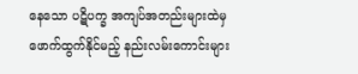နေသော ပဋိပက္ခ အကျပ်အတည်းများထဲမှ ဖောက်ထွက်နိုင်မည့် နည်းလမ်းကောင်းများ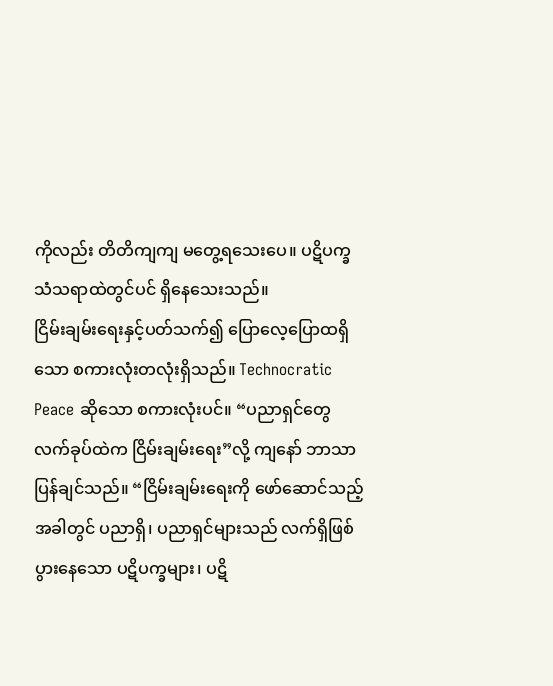ကိုလည်း တိတိကျကျ မတွေ့ရသေးပေ။ ပဋိပက္ခသံသရာထဲတွင်ပင် ရှိနေသေးသည်။
ငြိမ်းချမ်းရေးနှင့်ပတ်သက်၍ ပြောလေ့ပြောထရှိသော စကားလုံးတလုံးရှိသည်။ Technocratic Peace ဆိုသော စကားလုံးပင်။ “ပညာရှင်တွေ လက်ခုပ်ထဲက ငြိမ်းချမ်းရေး”လို့ ကျနော် ဘာသာပြန်ချင်သည်။ “ငြိမ်းချမ်းရေးကို ဖော်ဆောင်သည့်အခါတွင် ပညာရှိ၊ ပညာရှင်များသည် လက်ရှိဖြစ်ပွားနေသော ပဋိပက္ခများ၊ ပဋိ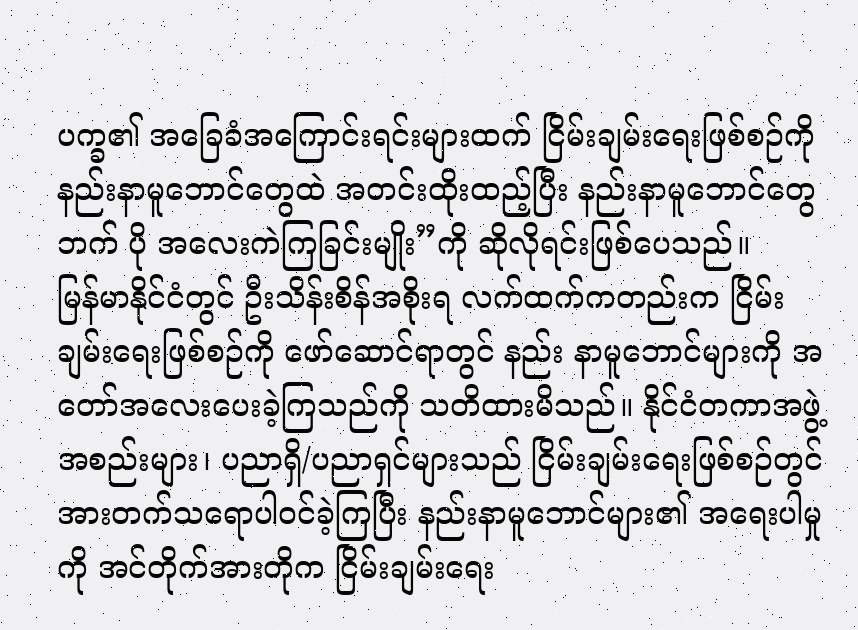ပက္ခ၏ အခြေခံအကြောင်းရင်းများထက် ငြိမ်းချမ်းရေးဖြစ်စဉ်ကို နည်းနာမူဘောင်တွေထဲ အတင်းထိုးထည့်ပြီး နည်းနာမူဘောင်တွေဘက် ပို အလေးကဲကြခြင်းမျိုး”ကို ဆိုလိုရင်းဖြစ်ပေသည်။
မြန်မာနိုင်ငံတွင် ဦးသိန်းစိန်အစိုးရ လက်ထက်ကတည်းက ငြိမ်းချမ်းရေးဖြစ်စဉ်ကို ဖော်ဆောင်ရာတွင် နည်း နာမူဘောင်များကို အတော်အလေးပေးခဲ့ကြသည်ကို သတိထားမိသည်။ နိုင်ငံတကာအဖွဲ့အစည်းများ၊ ပညာရှိ/ပညာရှင်များသည် ငြိမ်းချမ်းရေးဖြစ်စဉ်တွင် အားတက်သရောပါဝင်ခဲ့ကြပြီး နည်းနာမူဘောင်များ၏ အရေးပါမှုကို အင်တိုက်အားတိုက ငြိမ်းချမ်းရေး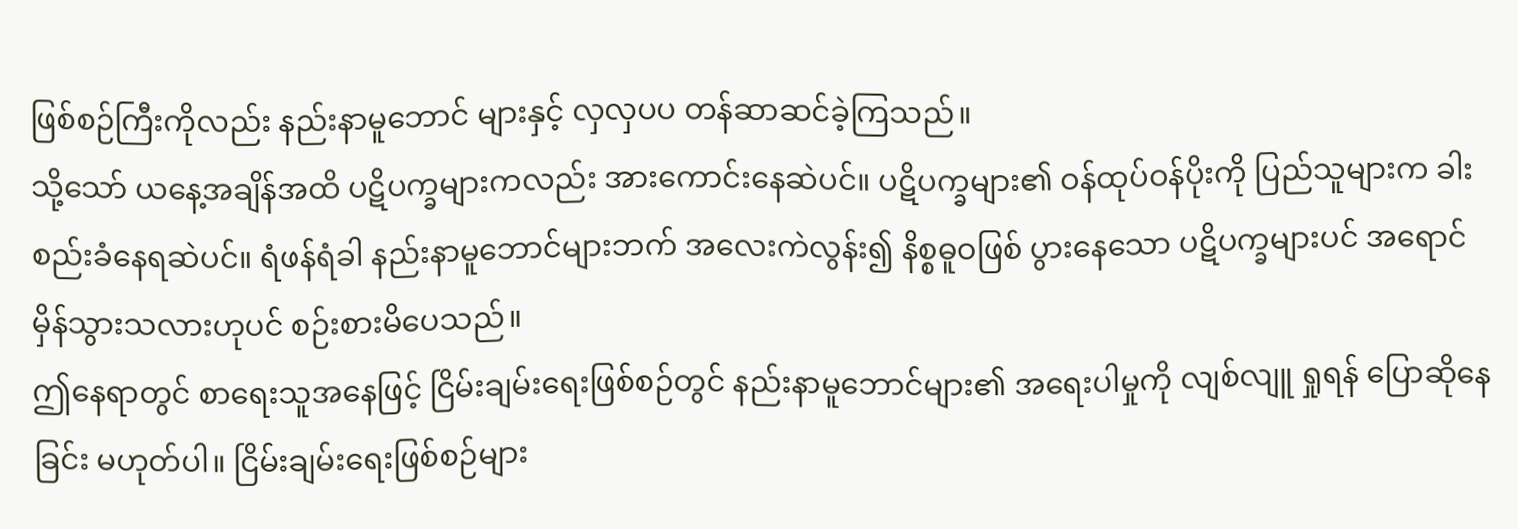ဖြစ်စဉ်ကြီးကိုလည်း နည်းနာမူဘောင် များနှင့် လှလှပပ တန်ဆာဆင်ခဲ့ကြသည်။
သို့သော် ယနေ့အချိန်အထိ ပဋိပက္ခများကလည်း အားကောင်းနေဆဲပင်။ ပဋိပက္ခများ၏ ဝန်ထုပ်ဝန်ပိုးကို ပြည်သူများက ခါးစည်းခံနေရဆဲပင်။ ရံဖန်ရံခါ နည်းနာမူဘောင်များဘက် အလေးကဲလွန်း၍ နိစ္စဓူဝဖြစ် ပွားနေသော ပဋိပက္ခများပင် အရောင်မှိန်သွားသလားဟုပင် စဉ်းစားမိပေသည်။
ဤနေရာတွင် စာရေးသူအနေဖြင့် ငြိမ်းချမ်းရေးဖြစ်စဉ်တွင် နည်းနာမူဘောင်များ၏ အရေးပါမှုကို လျစ်လျူ ရှုရန် ပြောဆိုနေခြင်း မဟုတ်ပါ။ ငြိမ်းချမ်းရေးဖြစ်စဉ်များ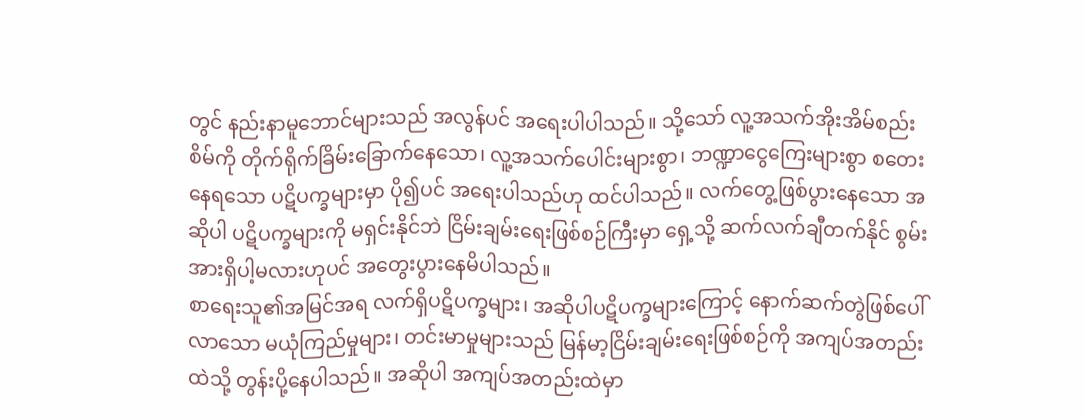တွင် နည်းနာမူဘောင်များသည် အလွန်ပင် အရေးပါပါသည်။ သို့သော် လူ့အသက်အိုးအိမ်စည်းစိမ်ကို တိုက်ရိုက်ခြိမ်းခြောက်နေသော၊ လူ့အသက်ပေါင်းများစွာ၊ ဘဏ္ဍာငွေကြေးများစွာ စတေးနေရသော ပဋိပက္ခများမှာ ပို၍ပင် အရေးပါသည်ဟု ထင်ပါသည်။ လက်တွေ့ဖြစ်ပွားနေသော အဆိုပါ ပဋိပက္ခများကို မရှင်းနိုင်ဘဲ ငြိမ်းချမ်းရေးဖြစ်စဉ်ကြီးမှာ ရှေ့သို့ ဆက်လက်ချီတက်နိုင် စွမ်းအားရှိပါ့မလားဟုပင် အတွေးပွားနေမိပါသည်။
စာရေးသူ၏အမြင်အရ လက်ရှိပဋိပက္ခများ၊ အဆိုပါပဋိပက္ခများကြောင့် နောက်ဆက်တွဲဖြစ်ပေါ်လာသော မယုံကြည်မှုများ၊ တင်းမာမှုများသည် မြန်မာ့ငြိမ်းချမ်းရေးဖြစ်စဉ်ကို အကျပ်အတည်းထဲသို့ တွန်းပို့နေပါသည်။ အဆိုပါ အကျပ်အတည်းထဲမှာ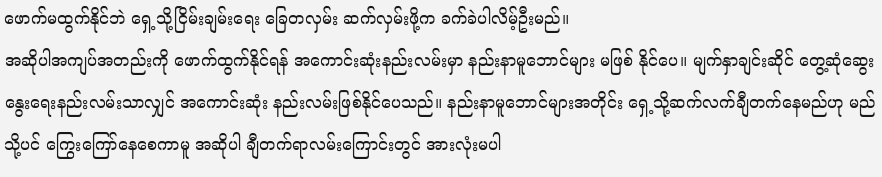ဖောက်မထွက်နိုင်ဘဲ ရှေ့သို့ငြိမ်းချမ်းရေး ခြေတလှမ်း ဆက်လှမ်းဖို့က ခက်ခဲပါလိမ့်ဦးမည်။
အဆိုပါအကျပ်အတည်းကို ဖောက်ထွက်နိုင်ရန် အကောင်းဆုံးနည်းလမ်းမှာ နည်းနာမူဘောင်များ မဖြစ် နိုင်ပေ။ မျက်နှာချင်းဆိုင် တွေ့ဆုံဆွေးနွေးရေးနည်းလမ်းသာလျှင် အကောင်းဆုံး နည်းလမ်းဖြစ်နိုင်ပေသည်။ နည်းနာမူဘောင်များအတိုင်း ရှေ့သို့ဆက်လက်ချီတက်နေမည်ဟု မည်သို့ပင် ကြွေးကြော်နေစေကာမူ အဆိုပါ ချီတက်ရာလမ်းကြောင်းတွင် အားလုံးမပါ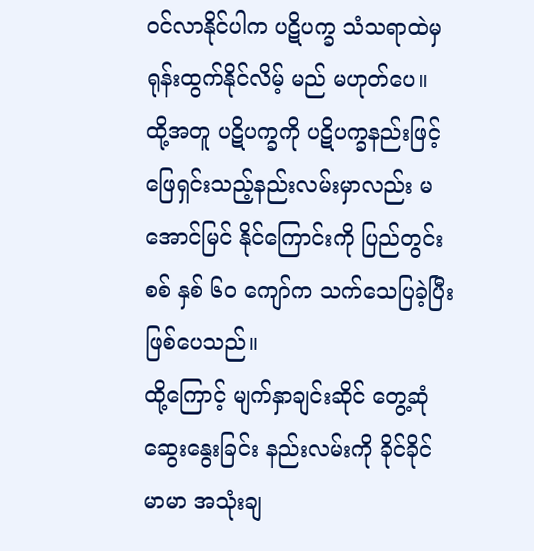ဝင်လာနိုင်ပါက ပဋိပက္ခ သံသရာထဲမှ ရုန်းထွက်နိုင်လိမ့် မည် မဟုတ်ပေ။ ထို့အတူ ပဋိပက္ခကို ပဋိပက္ခနည်းဖြင့် ဖြေရှင်းသည့်နည်းလမ်းမှာလည်း မအောင်မြင် နိုင်ကြောင်းကို ပြည်တွင်းစစ် နှစ် ၆၀ ကျော်က သက်သေပြခဲ့ပြီးဖြစ်ပေသည်။
ထို့ကြောင့် မျက်နှာချင်းဆိုင် တွေ့ဆုံဆွေးနွေးခြင်း နည်းလမ်းကို ခိုင်ခိုင်မာမာ အသုံးချ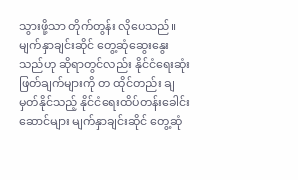သွားဖို့သာ တိုက်တွန်း လိုပေသည်။ မျက်နှာချင်းဆိုင် တွေ့ဆုံဆွေးနွေးသည်ဟု ဆိုရာတွင်လည်း နိုင်ငံရေးဆုံးဖြတ်ချက်များကို တ ထိုင်တည်း ချမှတ်နိုင်သည့် နိုင်ငံရေးထိပ်တန်းခေါင်းဆောင်များ မျက်နှာချင်းဆိုင် တွေ့ဆုံ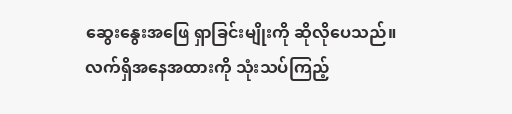ဆွေးနွေးအဖြေ ရှာခြင်းမျိုးကို ဆိုလိုပေသည်။
လက်ရှိအနေအထားကို သုံးသပ်ကြည့်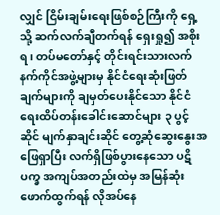လျှင် ငြိမ်းချမ်းရေးဖြစ်စဉ်ကြီးကို ရှေ့သို့ ဆက်လက်ချီတက်ရန် ရှေးရှု၍ အစိုးရ၊ တပ်မတော်နှင့် တိုင်းရင်းသားလက်နက်ကိုင်အဖွဲ့များမှ နိုင်ငံရေးဆုံးဖြတ်ချက်များကို ချမှတ်ပေးနိုင်သော နိုင်ငံရေးထိပ်တန်းခေါင်းဆောင်များ ၃ ပွင့်ဆိုင် မျက်နှာချင်းဆိုင် တွေ့ဆုံဆွေးနွေးအဖြေရှာပြီး လက်ရှိဖြစ်ပွားနေသော ပဋိပက္ခ အကျပ်အတည်းထဲမှ အမြန်ဆုံး ဖောက်ထွက်ရန် လိုအပ်နေ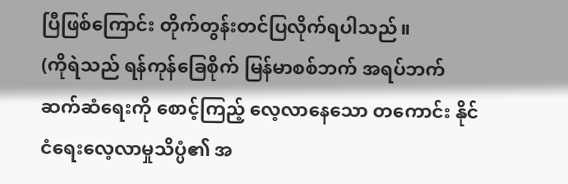ပြီဖြစ်ကြောင်း တိုက်တွန်းတင်ပြလိုက်ရပါသည်။
(ကိုရဲသည် ရန်ကုန်ခြေစိုက် မြန်မာစစ်ဘက် အရပ်ဘက် ဆက်ဆံရေးကို စောင့်ကြည့် လေ့လာနေသော တကောင်း နိုင်ငံရေးလေ့လာမှုသိပ္ပံ၏ အ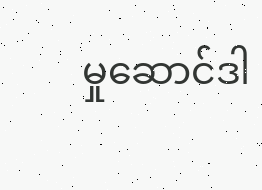မှုဆောင်ဒါ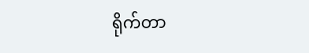ရိုက်တာ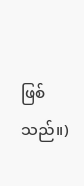ဖြစ်သည်။)